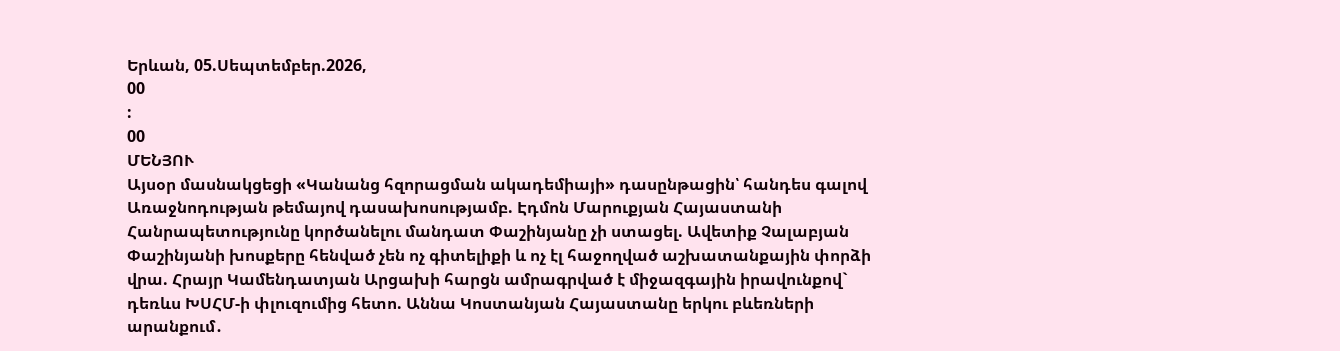Երևան, 05.Սեպտեմբեր.2026,
00
:
00
ՄԵՆՅՈՒ
Այսօր մասնակցեցի «Կանանց հզորացման ակադեմիայի» դասընթացին՝ հանդես գալով Առաջնոդության թեմայով դասախոսությամբ. Էդմոն Մարուքյան Հայաստանի Հանրապետությունը կործանելու մանդատ Փաշինյանը չի ստացել. Ավետիք Չալաբյան Փաշինյանի խոսքերը հենված չեն ոչ գիտելիքի և ոչ էլ հաջողված աշխատանքային փորձի վրա. Հրայր Կամենդատյան Արցախի հարցն ամրագրված է միջազգային իրավունքով` դեռևս ԽՍՀՄ-ի փլուզումից հետո. Աննա Կոստանյան Հայաստանը երկու բևեռների արանքում․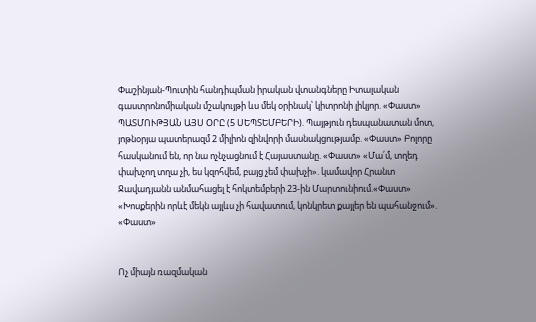Փաշինյան-Պուտին հանդիպման իրական վտանգները Իտալական գաստրոնոմիական մշակույթի ևս մեկ օրինակ՝ կիտրոնի լիկյոր. «Փաստ» ՊԱՏՄՈՒԹՅԱՆ ԱՅՍ ՕՐԸ (5 ՍԵՊՏԵՄԲԵՐԻ). Պայթյուն դեսպանատան մոտ, յոթնօրյա պատերազմ 2 միլիոն զինվորի մասնակցությամբ. «Փաստ» Բոլորը հասկանում են, որ նա ոչնչացնում է Հայաստանը. «Փաստ» «Մա՛մ, տղեդ փախչող տղա չի, ես կզոհվեմ, բայց չեմ փախչի». կամավոր Հրանտ Ջավադյանն անմահացել է հոկտեմբերի 23-ին Մարտունիում.«Փաստ» «Խոսքերին որևէ մեկն այլևս չի հավատում, կոնկրետ քայլեր են պահանջում». «Փաստ»


Ոչ միայն ռազմական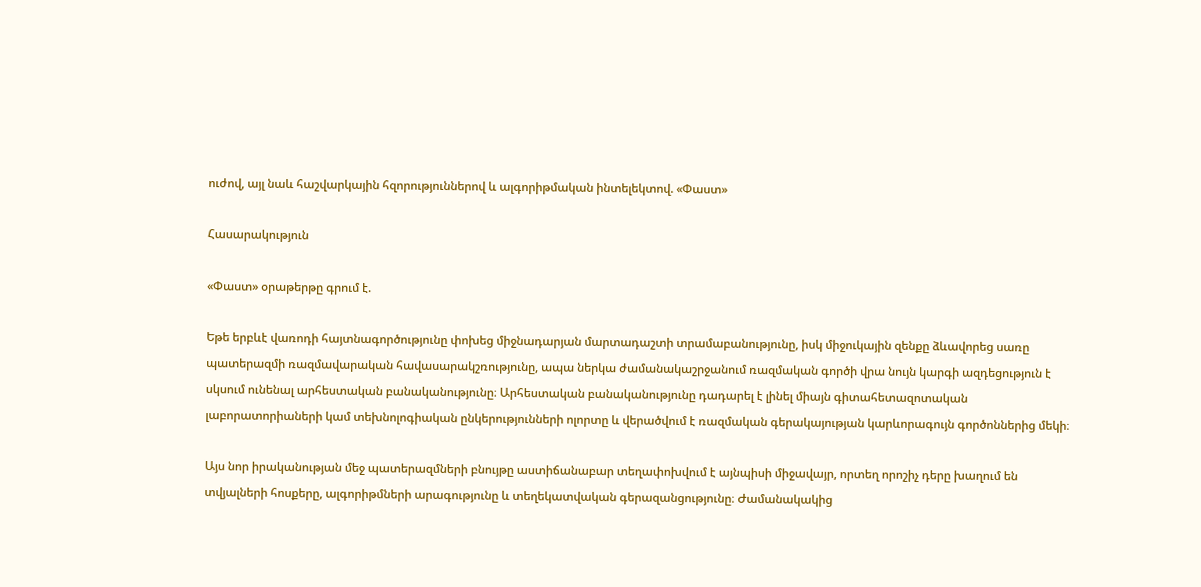ուժով, այլ նաև հաշվարկային հզորություններով և ալգորիթմական ինտելեկտով. «Փաստ»

Հասարակություն

«Փաստ» օրաթերթը գրում է.

Եթե երբևէ վառոդի հայտնագործությունը փոխեց միջնադարյան մարտադաշտի տրամաբանությունը, իսկ միջուկային զենքը ձևավորեց սառը պատերազմի ռազմավարական հավասարակշռությունը, ապա ներկա ժամանակաշրջանում ռազմական գործի վրա նույն կարգի ազդեցություն է սկսում ունենալ արհեստական բանականությունը։ Արհեստական բանականությունը դադարել է լինել միայն գիտահետազոտական լաբորատորիաների կամ տեխնոլոգիական ընկերությունների ոլորտը և վերածվում է ռազմական գերակայության կարևորագույն գործոններից մեկի։

Այս նոր իրականության մեջ պատերազմների բնույթը աստիճանաբար տեղափոխվում է այնպիսի միջավայր, որտեղ որոշիչ դերը խաղում են տվյալների հոսքերը, ալգորիթմների արագությունը և տեղեկատվական գերազանցությունը։ Ժամանակակից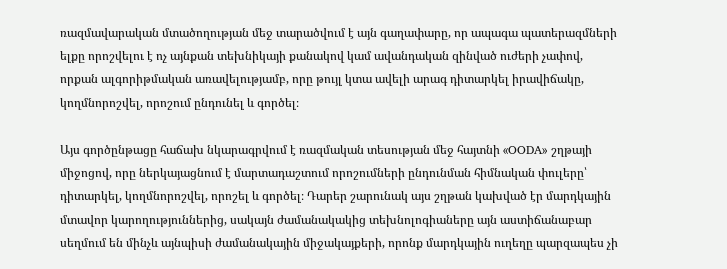ռազմավարական մտածողության մեջ տարածվում է այն գաղափարը, որ ապագա պատերազմների ելքը որոշվելու է ոչ այնքան տեխնիկայի քանակով կամ ավանդական զինված ուժերի չափով, որքան ալգորիթմական առավելությամբ, որը թույլ կտա ավելի արագ դիտարկել իրավիճակը, կողմնորոշվել, որոշում ընդունել և գործել։

Այս գործընթացը հաճախ նկարագրվում է ռազմական տեսության մեջ հայտնի «OODA» շղթայի միջոցով, որը ներկայացնում է մարտադաշտում որոշումների ընդունման հիմնական փուլերը՝ դիտարկել, կողմնորոշվել, որոշել և գործել։ Դարեր շարունակ այս շղթան կախված էր մարդկային մտավոր կարողություններից, սակայն ժամանակակից տեխնոլոգիաները այն աստիճանաբար սեղմում են մինչև այնպիսի ժամանակային միջակայքերի, որոնք մարդկային ուղեղը պարզապես չի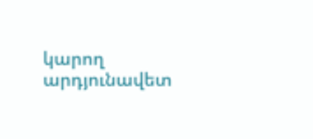կարող արդյունավետ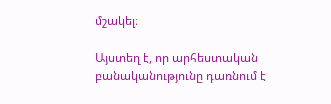մշակել։

Այստեղ է, որ արհեստական բանականությունը դառնում է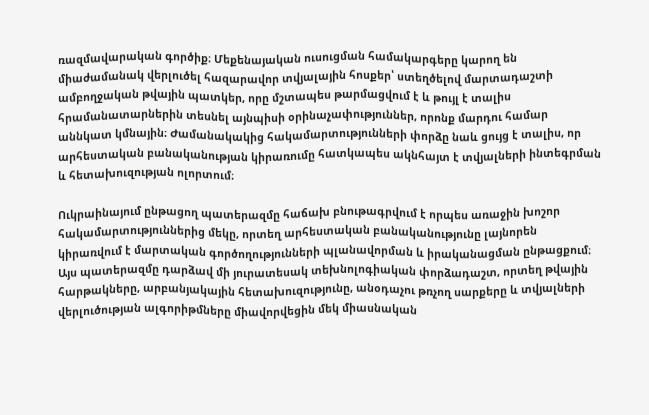ռազմավարական գործիք։ Մեքենայական ուսուցման համակարգերը կարող են միաժամանակ վերլուծել հազարավոր տվյալային հոսքեր՝ ստեղծելով մարտադաշտի ամբողջական թվային պատկեր, որը մշտապես թարմացվում է և թույլ է տալիս հրամանատարներին տեսնել այնպիսի օրինաչափություններ, որոնք մարդու համար աննկատ կմնային։ Ժամանակակից հակամարտությունների փորձը նաև ցույց է տալիս, որ արհեստական բանականության կիրառումը հատկապես ակնհայտ է տվյալների ինտեգրման և հետախուզության ոլորտում։

Ուկրաինայում ընթացող պատերազմը հաճախ բնութագրվում է որպես առաջին խոշոր հակամարտություններից մեկը, որտեղ արհեստական բանականությունը լայնորեն կիրառվում է մարտական գործողությունների պլանավորման և իրականացման ընթացքում։ Այս պատերազմը դարձավ մի յուրատեսակ տեխնոլոգիական փորձադաշտ, որտեղ թվային հարթակները, արբանյակային հետախուզությունը, անօդաչու թռչող սարքերը և տվյալների վերլուծության ալգորիթմները միավորվեցին մեկ միասնական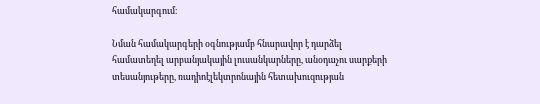համակարգում։

Նման համակարգերի օգնությամբ հնարավոր է դարձել համատեղել արբանյակային լուսանկարները, անօդաչու սարքերի տեսանյութերը, ռադիոէլեկտրոնային հետախուզության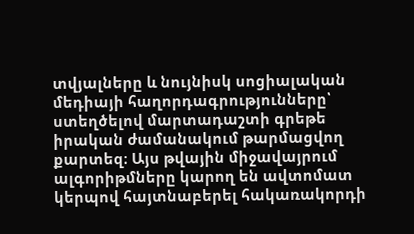տվյալները և նույնիսկ սոցիալական մեդիայի հաղորդագրությունները՝ ստեղծելով մարտադաշտի գրեթե իրական ժամանակում թարմացվող քարտեզ։ Այս թվային միջավայրում ալգորիթմները կարող են ավտոմատ կերպով հայտնաբերել հակառակորդի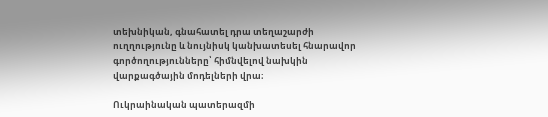տեխնիկան, գնահատել դրա տեղաշարժի ուղղությունը և նույնիսկ կանխատեսել հնարավոր գործողությունները՝ հիմնվելով նախկին վարքագծային մոդելների վրա։

Ուկրաինական պատերազմի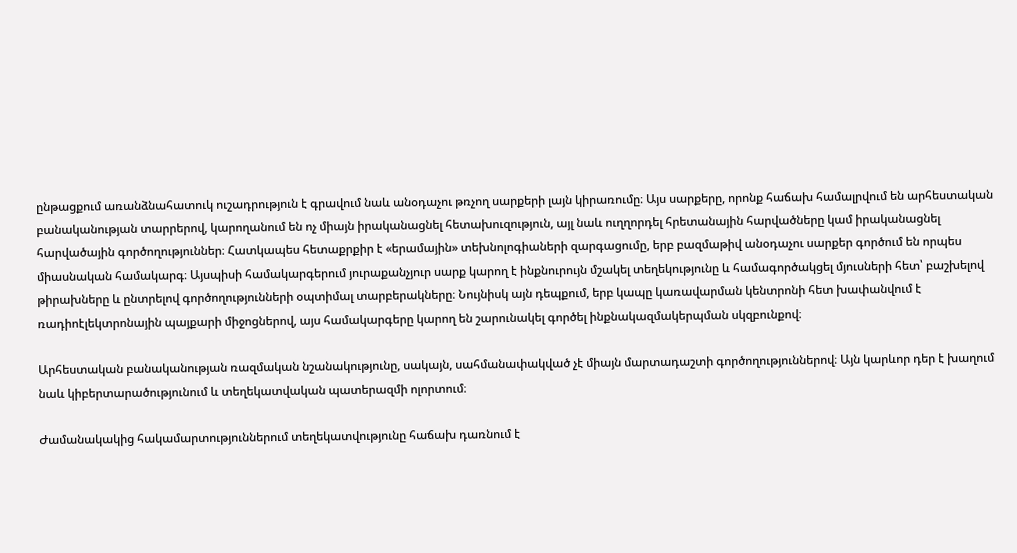ընթացքում առանձնահատուկ ուշադրություն է գրավում նաև անօդաչու թռչող սարքերի լայն կիրառումը։ Այս սարքերը, որոնք հաճախ համալրվում են արհեստական բանականության տարրերով, կարողանում են ոչ միայն իրականացնել հետախուզություն, այլ նաև ուղղորդել հրետանային հարվածները կամ իրականացնել հարվածային գործողություններ։ Հատկապես հետաքրքիր է «երամային» տեխնոլոգիաների զարգացումը, երբ բազմաթիվ անօդաչու սարքեր գործում են որպես միասնական համակարգ։ Այսպիսի համակարգերում յուրաքանչյուր սարք կարող է ինքնուրույն մշակել տեղեկությունը և համագործակցել մյուսների հետ՝ բաշխելով թիրախները և ընտրելով գործողությունների օպտիմալ տարբերակները։ Նույնիսկ այն դեպքում, երբ կապը կառավարման կենտրոնի հետ խափանվում է ռադիոէլեկտրոնային պայքարի միջոցներով, այս համակարգերը կարող են շարունակել գործել ինքնակազմակերպման սկզբունքով։

Արհեստական բանականության ռազմական նշանակությունը, սակայն, սահմանափակված չէ միայն մարտադաշտի գործողություններով։ Այն կարևոր դեր է խաղում նաև կիբերտարածությունում և տեղեկատվական պատերազմի ոլորտում։

Ժամանակակից հակամարտություններում տեղեկատվությունը հաճախ դառնում է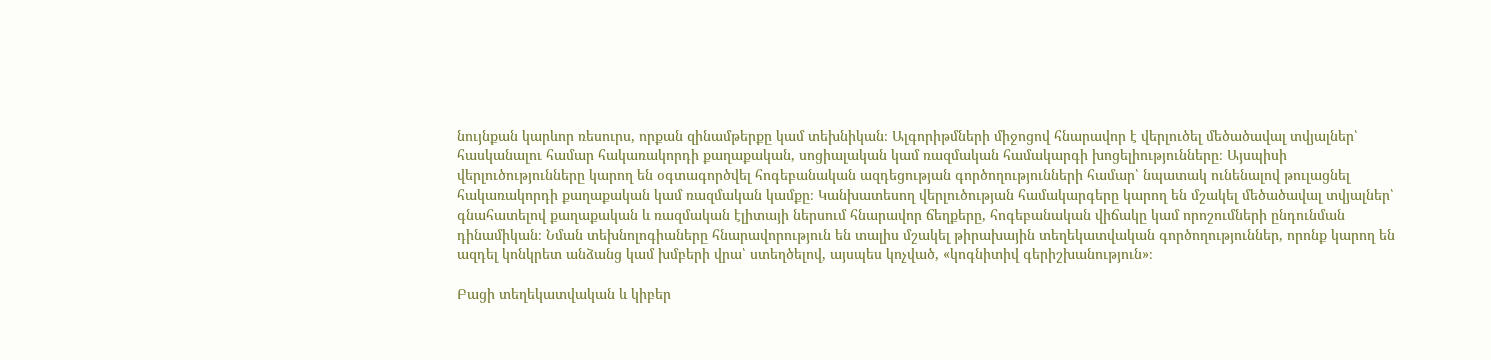նույնքան կարևոր ռեսուրս, որքան զինամթերքը կամ տեխնիկան։ Ալգորիթմների միջոցով հնարավոր է վերլուծել մեծածավալ տվյալներ՝ հասկանալու համար հակառակորդի քաղաքական, սոցիալական կամ ռազմական համակարգի խոցելիությունները։ Այսպիսի վերլուծությունները կարող են օգտագործվել հոգեբանական ազդեցության գործողությունների համար՝ նպատակ ունենալով թուլացնել հակառակորդի քաղաքական կամ ռազմական կամքը։ Կանխատեսող վերլուծության համակարգերը կարող են մշակել մեծածավալ տվյալներ՝ գնահատելով քաղաքական և ռազմական էլիտայի ներսում հնարավոր ճեղքերը, հոգեբանական վիճակը կամ որոշումների ընդունման դինամիկան։ Նման տեխնոլոգիաները հնարավորություն են տալիս մշակել թիրախային տեղեկատվական գործողություններ, որոնք կարող են ազդել կոնկրետ անձանց կամ խմբերի վրա՝ ստեղծելով, այսպես կոչված, «կոգնիտիվ գերիշխանություն»։

Բացի տեղեկատվական և կիբեր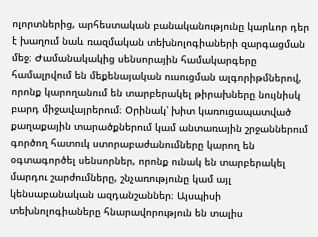ոլորտներից, արհեստական բանականությունը կարևոր դեր է խաղում նաև ռազմական տեխնոլոգիաների զարգացման մեջ։ Ժամանակակից սենսորային համակարգերը համալրվում են մեքենայական ուսուցման ալգորիթմներով, որոնք կարողանում են տարբերակել թիրախները նույնիսկ բարդ միջավայրերում։ Օրինակ՝ խիտ կառուցապատված քաղաքային տարածքներում կամ անտառային շրջաններում գործող հատուկ ստորաբաժանումները կարող են օգտագործել սենսորներ, որոնք ունակ են տարբերակել մարդու շարժումները, շնչառությունը կամ այլ կենսաբանական ազդանշաններ։ Այսպիսի տեխնոլոգիաները հնարավորություն են տալիս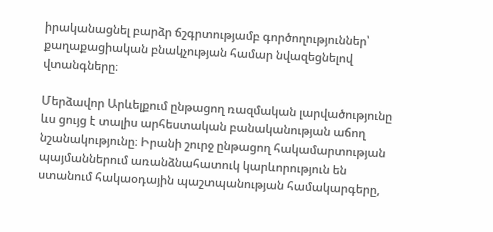իրականացնել բարձր ճշգրտությամբ գործողություններ՝ քաղաքացիական բնակչության համար նվազեցնելով վտանգները։

Մերձավոր Արևելքում ընթացող ռազմական լարվածությունը ևս ցույց է տալիս արհեստական բանականության աճող նշանակությունը։ Իրանի շուրջ ընթացող հակամարտության պայմաններում առանձնահատուկ կարևորություն են ստանում հակաօդային պաշտպանության համակարգերը,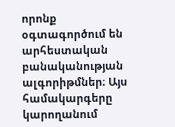որոնք օգտագործում են արհեստական բանականության ալգորիթմներ։ Այս համակարգերը կարողանում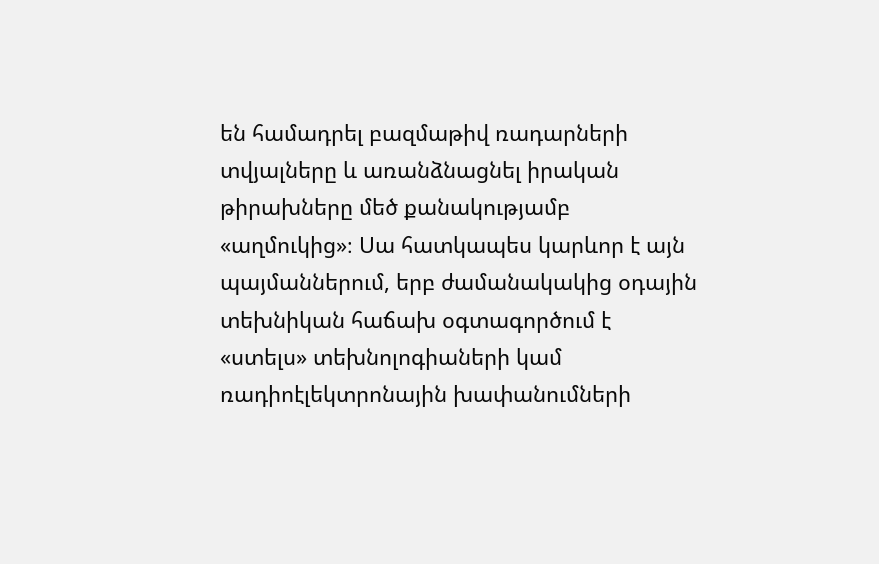են համադրել բազմաթիվ ռադարների տվյալները և առանձնացնել իրական թիրախները մեծ քանակությամբ «աղմուկից»։ Սա հատկապես կարևոր է այն պայմաններում, երբ ժամանակակից օդային տեխնիկան հաճախ օգտագործում է «ստելս» տեխնոլոգիաների կամ ռադիոէլեկտրոնային խափանումների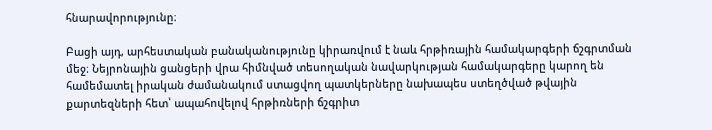հնարավորությունը։

Բացի այդ, արհեստական բանականությունը կիրառվում է նաև հրթիռային համակարգերի ճշգրտման մեջ։ Նեյրոնային ցանցերի վրա հիմնված տեսողական նավարկության համակարգերը կարող են համեմատել իրական ժամանակում ստացվող պատկերները նախապես ստեղծված թվային քարտեզների հետ՝ ապահովելով հրթիռների ճշգրիտ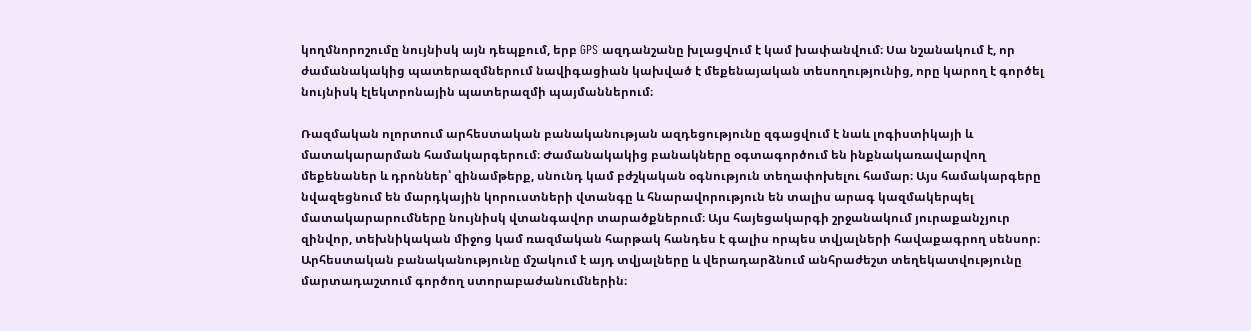կողմնորոշումը նույնիսկ այն դեպքում, երբ GPS ազդանշանը խլացվում է կամ խափանվում։ Սա նշանակում է, որ ժամանակակից պատերազմներում նավիգացիան կախված է մեքենայական տեսողությունից, որը կարող է գործել նույնիսկ էլեկտրոնային պատերազմի պայմաններում։

Ռազմական ոլորտում արհեստական բանականության ազդեցությունը զգացվում է նաև լոգիստիկայի և մատակարարման համակարգերում։ Ժամանակակից բանակները օգտագործում են ինքնակառավարվող մեքենաներ և դրոններ՝ զինամթերք, սնունդ կամ բժշկական օգնություն տեղափոխելու համար։ Այս համակարգերը նվազեցնում են մարդկային կորուստների վտանգը և հնարավորություն են տալիս արագ կազմակերպել մատակարարումները նույնիսկ վտանգավոր տարածքներում։ Այս հայեցակարգի շրջանակում յուրաքանչյուր զինվոր, տեխնիկական միջոց կամ ռազմական հարթակ հանդես է գալիս որպես տվյալների հավաքագրող սենսոր։ Արհեստական բանականությունը մշակում է այդ տվյալները և վերադարձնում անհրաժեշտ տեղեկատվությունը մարտադաշտում գործող ստորաբաժանումներին։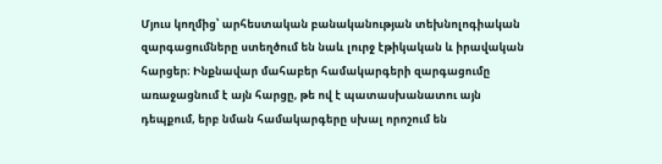Մյուս կողմից՝ արհեստական բանականության տեխնոլոգիական զարգացումները ստեղծում են նաև լուրջ էթիկական և իրավական հարցեր։ Ինքնավար մահաբեր համակարգերի զարգացումը առաջացնում է այն հարցը, թե ով է պատասխանատու այն դեպքում, երբ նման համակարգերը սխալ որոշում են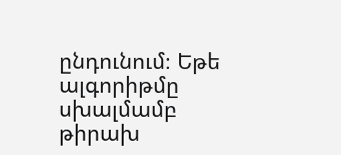ընդունում։ Եթե ալգորիթմը սխալմամբ թիրախ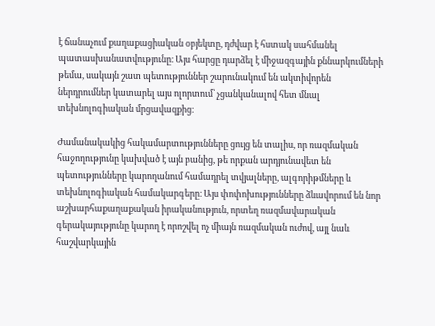է ճանաչում քաղաքացիական օբյեկտը, դժվար է հստակ սահմանել պատասխանատվությունը։ Այս հարցը դարձել է միջազգային քննարկումների թեմա, սակայն շատ պետություններ շարունակում են ակտիվորեն ներդրումներ կատարել այս ոլորտում՝ չցանկանալով հետ մնալ տեխնոլոգիական մրցավազքից։

Ժամանակակից հակամարտությունները ցույց են տալիս, որ ռազմական հաջողությունը կախված է այն բանից, թե որքան արդյունավետ են պետությունները կարողանում համադրել տվյալները, ալգորիթմները և տեխնոլոգիական համակարգերը։ Այս փոփոխությունները ձևավորում են նոր աշխարհաքաղաքական իրականություն, որտեղ ռազմավարական գերակայությունը կարող է որոշվել ոչ միայն ռազմական ուժով, այլ նաև հաշվարկային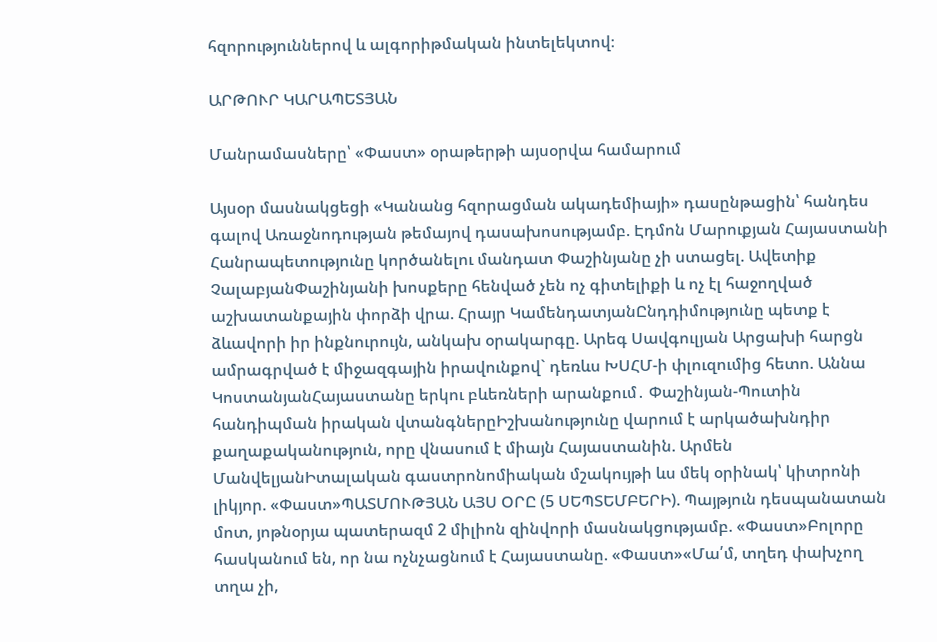հզորություններով և ալգորիթմական ինտելեկտով։

ԱՐԹՈՒՐ ԿԱՐԱՊԵՏՅԱՆ

Մանրամասները՝ «Փաստ» օրաթերթի այսօրվա համարում

Այսօր մասնակցեցի «Կանանց հզորացման ակադեմիայի» դասընթացին՝ հանդես գալով Առաջնոդության թեմայով դասախոսությամբ. Էդմոն Մարուքյան Հայաստանի Հանրապետությունը կործանելու մանդատ Փաշինյանը չի ստացել. Ավետիք ՉալաբյանՓաշինյանի խոսքերը հենված չեն ոչ գիտելիքի և ոչ էլ հաջողված աշխատանքային փորձի վրա. Հրայր ԿամենդատյանԸնդդիմությունը պետք է ձևավորի իր ինքնուրույն, անկախ օրակարգը. Արեգ Սավգուլյան Արցախի հարցն ամրագրված է միջազգային իրավունքով` դեռևս ԽՍՀՄ-ի փլուզումից հետո. Աննա ԿոստանյանՀայաստանը երկու բևեռների արանքում․ Փաշինյան-Պուտին հանդիպման իրական վտանգներըԻշխանությունը վարում է արկածախնդիր քաղաքականություն, որը վնասում է միայն Հայաստանին. Արմեն ՄանվելյանԻտալական գաստրոնոմիական մշակույթի ևս մեկ օրինակ՝ կիտրոնի լիկյոր. «Փաստ»ՊԱՏՄՈՒԹՅԱՆ ԱՅՍ ՕՐԸ (5 ՍԵՊՏԵՄԲԵՐԻ). Պայթյուն դեսպանատան մոտ, յոթնօրյա պատերազմ 2 միլիոն զինվորի մասնակցությամբ. «Փաստ»Բոլորը հասկանում են, որ նա ոչնչացնում է Հայաստանը. «Փաստ»«Մա՛մ, տղեդ փախչող տղա չի,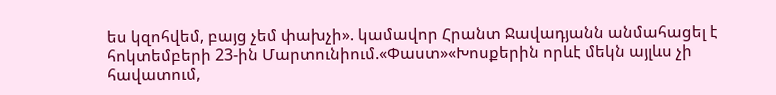ես կզոհվեմ, բայց չեմ փախչի». կամավոր Հրանտ Ջավադյանն անմահացել է հոկտեմբերի 23-ին Մարտունիում.«Փաստ»«Խոսքերին որևէ մեկն այլևս չի հավատում,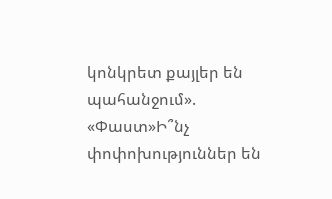կոնկրետ քայլեր են պահանջում». «Փաստ»Ի՞նչ փոփոխություններ են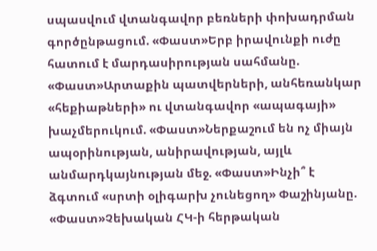սպասվում վտանգավոր բեռների փոխադրման գործընթացում. «Փաստ»Երբ իրավունքի ուժը հատում է մարդասիրության սահմանը. «Փաստ»Արտաքին պատվերների, անհեռանկար «հեքիաթների» ու վտանգավոր «ապագայի» խաչմերուկում. «Փաստ»Ներքաշում են ոչ միայն ապօրինության, անիրավության, այլև անմարդկայնության մեջ. «Փաստ»Ինչի՞ է ձգտում «սրտի օլիգարխ չունեցող» Փաշինյանը. «Փաստ»Չեխական ՀԿ-ի հերթական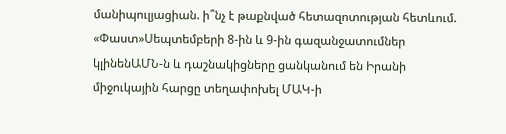մանիպուլյացիան. ի՞նչ է թաքնված հետազոտության հետևում. «Փաստ»Սեպտեմբերի 8-ին և 9-ին գազանջատումներ կլինենԱՄՆ-ն և դաշնակիցները ցանկանում են Իրանի միջուկային հարցը տեղափոխել ՄԱԿ-ի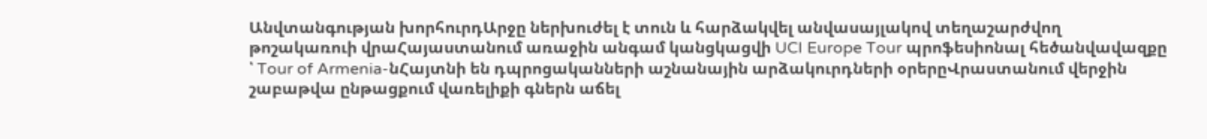Անվտանգության խորհուրդԱրջը ներխուժել է տուն և հարձակվել անվասայլակով տեղաշարժվող թոշակառուի վրաՀայաստանում առաջին անգամ կանցկացվի UCI Europe Tour պրոֆեսիոնալ հեծանվավազքը ՝ Tour of Armenia-նՀայտնի են դպրոցականների աշնանային արձակուրդների օրերըՎրաստանում վերջին շաբաթվա ընթացքում վառելիքի գներն աճել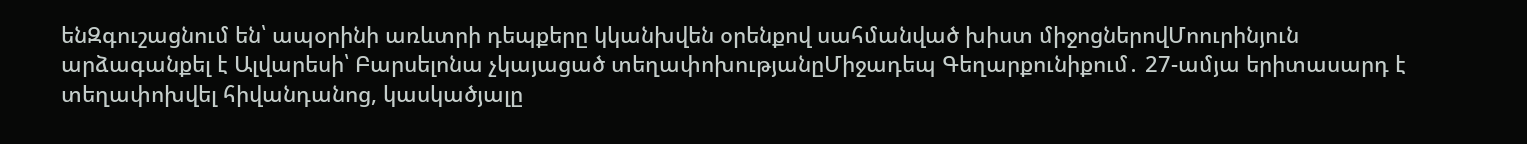ենԶգուշացնում են՝ ապօրինի առևտրի դեպքերը կկանխվեն օրենքով սահմանված խիստ միջոցներովՄոուրինյուն արձագանքել է Ալվարեսի՝ Բարսելոնա չկայացած տեղափոխությանըՄիջադեպ Գեղարքունիքում․ 27-ամյա երիտասարդ է տեղափոխվել հիվանդանոց, կասկածյալը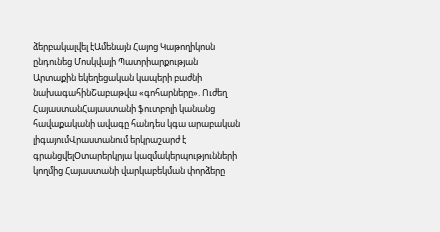ձերբակալվել էԱմենայն Հայոց Կաթողիկոսն ընդունեց Մոսկվայի Պատրիարքության Արտաքին եկեղեցական կապերի բաժնի նախագահինՇաբաթվա «գոհարները». Ուժեղ ՀայաստանՀայաստանի ֆուտբոլի կանանց հավաքականի ավագը հանդես կգա արաբական լիգայումՎրաստանում երկրաշարժ է գրանցվելՕտարերկրյա կազմակերպությունների կողմից Հայաստանի վարկաբեկման փորձերը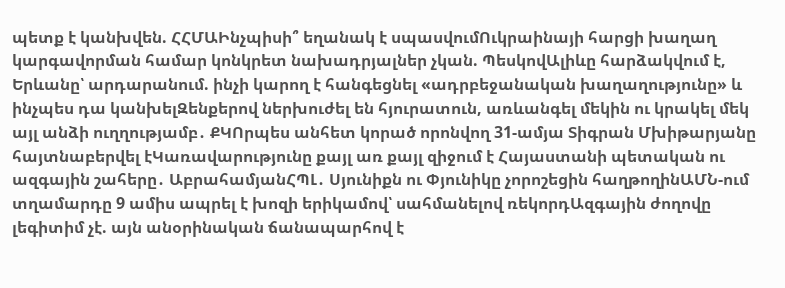պետք է կանխվեն. ՀՀՄԱԻնչպիսի՞ եղանակ է սպասվումՈւկրաինայի հարցի խաղաղ կարգավորման համար կոնկրետ նախադրյալներ չկան. ՊեսկովԱլիևը հարձակվում է, Երևանը՝ արդարանում. ինչի կարող է հանգեցնել «ադրբեջանական խաղաղությունը» և ինչպես դա կանխելԶենքերով ներխուժել են հյուրատուն, առևանգել մեկին ու կրակել մեկ այլ անձի ուղղությամբ․ ՔԿՈրպես անհետ կորած որոնվող 31-ամյա Տիգրան Մխիթարյանը հայտնաբերվել էԿառավարությունը քայլ առ քայլ զիջում է Հայաստանի պետական ու ազգային շահերը․ ԱբրահամյանՀՊԼ․ Սյունիքն ու Փյունիկը չորոշեցին հաղթողինԱՄՆ-ում տղամարդը 9 ամիս ապրել է խոզի երիկամով՝ սահմանելով ռեկորդԱզգային ժողովը լեգիտիմ չէ. այն անօրինական ճանապարհով է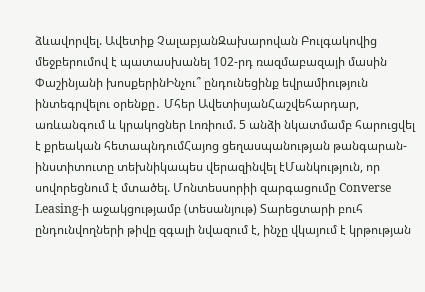ձևավորվել. Ավետիք ՉալաբյանԶախարովան Բուլգակովից մեջբերումով է պատասխանել 102-րդ ռազմաբազայի մասին Փաշինյանի խոսքերինԻնչու՞ ընդունեցինք եվրամիություն ինտեգրվելու օրենքը․ Մհեր ԱվետիսյանՀաշվեհարդար, առևանգում և կրակոցներ Լոռիում. 5 անձի նկատմամբ հարուցվել է քրեական հետապնդումՀայոց ցեղասպանության թանգարան-ինստիտուտը տեխնիկապես վերազինվել էՄանկություն, որ սովորեցնում է մտածել. Մոնտեսսորիի զարգացումը Converse Leasing-ի աջակցությամբ (տեսանյութ) Տարեցտարի բուհ ընդունվողների թիվը զգալի նվազում է, ինչը վկայում է կրթության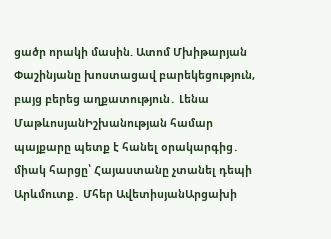ցածր որակի մասին. Ատոմ Մխիթարյան Փաշինյանը խոստացավ բարեկեցություն, բայց բերեց աղքատություն․ Լենա ՄաթևոսյանԻշխանության համար պայքարը պետք է հանել օրակարգից․ միակ հարցը՝ Հայաստանը չտանել դեպի Արևմուտք․ Մհեր ԱվետիսյանԱրցախի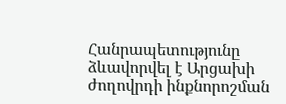Հանրապետությունը ձևավորվել է Արցախի ժողովրդի ինքնորոշման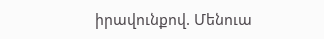իրավունքով. Մենուա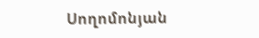Սողոմոնյան